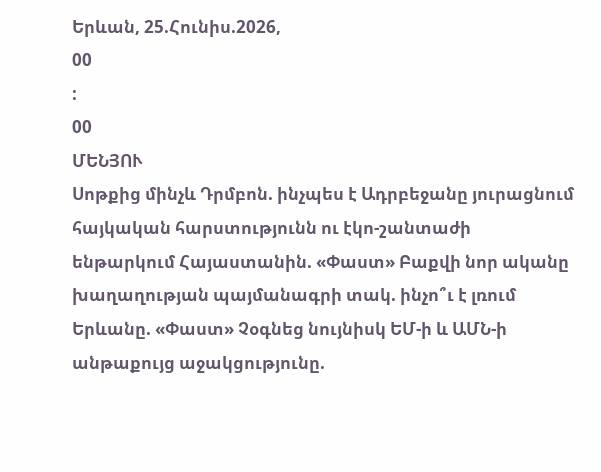Երևան, 25.Հունիս.2026,
00
:
00
ՄԵՆՅՈՒ
Սոթքից մինչև Դրմբոն. ինչպես է Ադրբեջանը յուրացնում հայկական հարստությունն ու էկո-շանտաժի ենթարկում Հայաստանին. «Փաստ» Բաքվի նոր ականը խաղաղության պայմանագրի տակ. ինչո՞ւ է լռում Երևանը. «Փաստ» Չօգնեց նույնիսկ ԵՄ-ի և ԱՄՆ-ի անթաքույց աջակցությունը.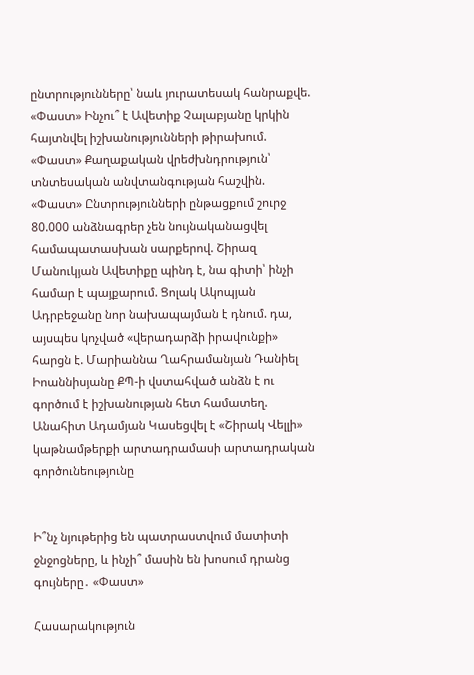ընտրությունները՝ նաև յուրատեսակ հանրաքվե. «Փաստ» Ինչու՞ է Ավետիք Չալաբյանը կրկին հայտնվել իշխանությունների թիրախում. «Փաստ» Քաղաքական վրեժխնդրություն՝ տնտեսական անվտանգության հաշվին. «Փաստ» Ընտրությունների ընթացքում շուրջ 80.000 անձնագրեր չեն նույնականացվել համապատասխան սարքերով. Շիրազ Մանուկյան Ավետիքը պինդ է, նա գիտի՝ ինչի համար է պայքարում. Ցոլակ Ակոպյան Ադրբեջանը նոր նախապայման է դնում. դա, այսպես կոչված «վերադարձի իրավունքի» հարցն է. Մարիաննա Ղահրամանյան Դանիել Իոաննիսյանը ՔՊ-ի վստահված անձն է ու գործում է իշխանության հետ համատեղ. Անահիտ Ադամյան Կասեցվել է «Շիրակ Վելլի» կաթնամթերքի արտադրամասի արտադրական գործունեությունը


Ի՞նչ նյութերից են պատրաստվում մատիտի ջնջոցները, և ինչի՞ մասին են խոսում դրանց գույները․ «Փաստ»

Հասարակություն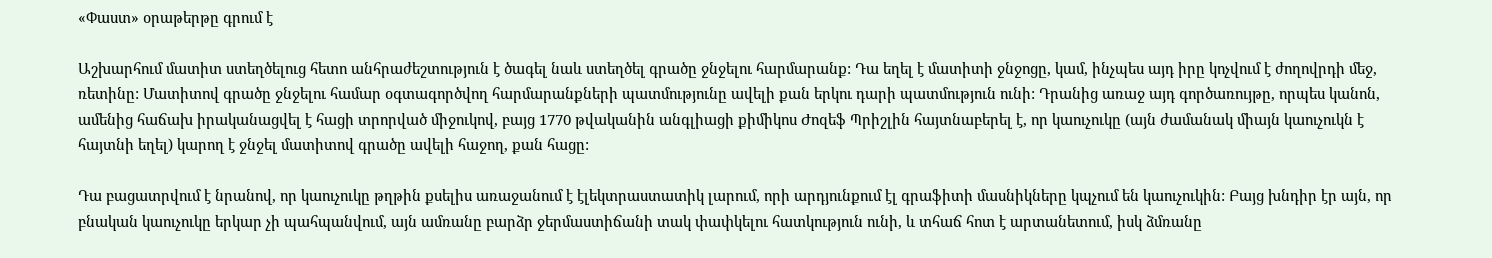«Փաստ» օրաթերթը գրում է

Աշխարհում մատիտ ստեղծելուց հետո անհրաժեշտություն է ծագել նաև ստեղծել գրածը ջնջելու հարմարանք: Դա եղել է մատիտի ջնջոցը, կամ, ինչպես այդ իրը կոչվում է ժողովրդի մեջ, ռետինը: Մատիտով գրածը ջնջելու համար օգտագործվող հարմարանքների պատմությունը ավելի քան երկու դարի պատմություն ունի: Դրանից առաջ այդ գործառույթը, որպես կանոն, ամենից հաճախ իրականացվել է հացի տրորված միջուկով, բայց 1770 թվականին անգլիացի քիմիկոս Ժոզեֆ Պրիշլին հայտնաբերել է, որ կաուչուկը (այն ժամանակ միայն կաուչուկն է հայտնի եղել) կարող է ջնջել մատիտով գրածը ավելի հաջող, քան հացը:

Դա բացատրվում է նրանով, որ կաուչուկը թղթին քսելիս առաջանում է էլեկտրաստատիկ լարում, որի արդյունքում էլ գրաֆիտի մասնիկները կպչում են կաուչուկին: Բայց խնդիր էր այն, որ բնական կաուչուկը երկար չի պահպանվում, այն ամռանը բարձր ջերմաստիճանի տակ փափկելու հատկություն ունի, և տհաճ հոտ է արտանետում, իսկ ձմռանը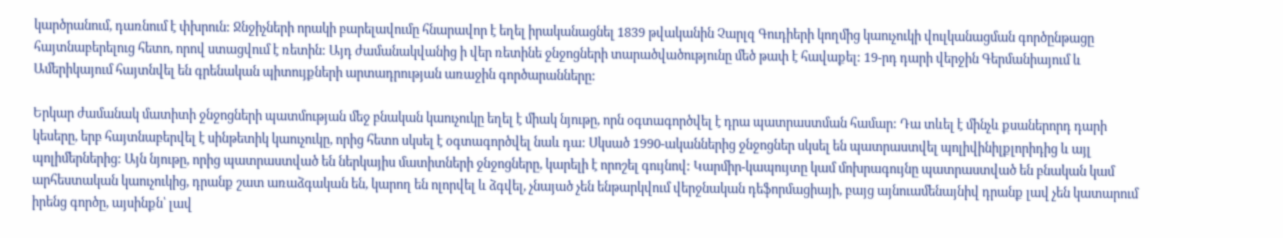կարծրանում, դառնում է փխրուն: Ջնջիչների որակի բարելավումը հնարավոր է եղել իրականացնել 1839 թվականին Չարլզ Գուդիերի կողմից կաուչուկի վուլկանացման գործընթացը հայտնաբերելուց հետո, որով ստացվում է ռետին: Այդ ժամանակվանից ի վեր ռետինե ջնջոցների տարածվածությունը մեծ թափ է հավաքել: 19-րդ դարի վերջին Գերմանիայում և Ամերիկայում հայտնվել են գրենական պիտույքների արտադրության առաջին գործարանները:

Երկար ժամանակ մատիտի ջնջոցների պատմության մեջ բնական կաուչուկը եղել է միակ նյութը, որն օգտագործվել է դրա պատրաստման համար: Դա տևել է մինչև քսաներորդ դարի կեսերը, երբ հայտնաբերվել է սինթետիկ կաուչուկը, որից հետո սկսել է օգտագործվել նաև դա: Սկսած 1990-ականներից ջնջոցներ սկսել են պատրաստվել պոլիվինիլքլորիդից և այլ պոլիմերներից: Այն նյութը, որից պատրաստված են ներկայիս մատիտների ջնջոցները, կարելի է որոշել գույնով: Կարմիր-կապույտը կամ մոխրագույնը պատրաստված են բնական կամ արհեստական կաուչուկից, դրանք շատ առաձգական են, կարող են ոլորվել և ձգվել, չնայած չեն ենթարկվում վերջնական դեֆորմացիայի, բայց այնուամենայնիվ դրանք լավ չեն կատարում իրենց գործը, այսինքն՝ լավ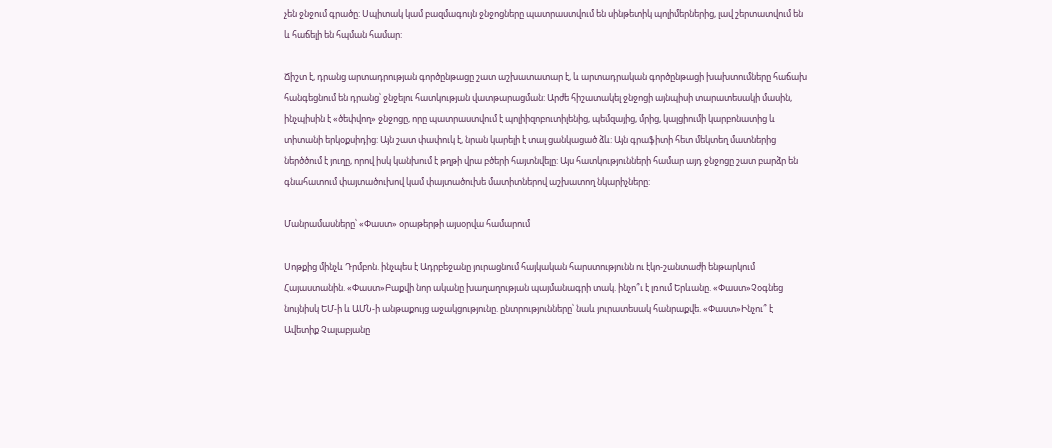չեն ջնջում գրածը: Սպիտակ կամ բազմագույն ջնջոցները պատրաստվում են սինթետիկ պոլիմերներից, լավ շերտատվում են և հաճելի են հպման համար:

Ճիշտ է, դրանց արտադրության գործընթացը շատ աշխատատար է, և արտադրական գործընթացի խախտումները հաճախ հանգեցնում են դրանց՝ ջնջելու հատկության վատթարացման: Արժե հիշատակել ջնջոցի այնպիսի տարատեսակի մասին, ինչպիսին է «ծեփվող» ջնջոցը, որը պատրաստվում է պոլիիզոբուտիլենից, պեմզայից, մրից, կալցիումի կարբոնատից և տիտանի երկօքսիդից: Այն շատ փափուկ է, նրան կարելի է տալ ցանկացած ձև: Այն գրաֆիտի հետ մեկտեղ մատներից ներծծում է յուղը, որով իսկ կանխում է թղթի վրա բծերի հայտնվելը: Այս հատկությունների համար այդ ջնջոցը շատ բարձր են գնահատում փայտածուխով կամ փայտածուխե մատիտներով աշխատող նկարիչները:

Մանրամասները՝ «Փաստ» օրաթերթի այսօրվա համարում

Սոթքից մինչև Դրմբոն. ինչպես է Ադրբեջանը յուրացնում հայկական հարստությունն ու էկո-շանտաժի ենթարկում Հայաստանին. «Փաստ»Բաքվի նոր ականը խաղաղության պայմանագրի տակ. ինչո՞ւ է լռում Երևանը. «Փաստ»Չօգնեց նույնիսկ ԵՄ-ի և ԱՄՆ-ի անթաքույց աջակցությունը. ընտրությունները՝ նաև յուրատեսակ հանրաքվե. «Փաստ»Ինչու՞ է Ավետիք Չալաբյանը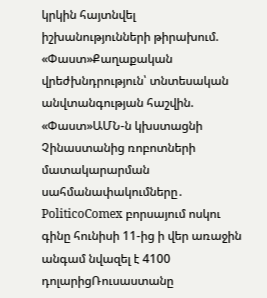կրկին հայտնվել իշխանությունների թիրախում. «Փաստ»Քաղաքական վրեժխնդրություն՝ տնտեսական անվտանգության հաշվին. «Փաստ»ԱՄՆ-ն կխստացնի Չինաստանից ռոբոտների մատակարարման սահմանափակումները․ PoliticoComex բորսայում ոսկու գինը հունիսի 11-ից ի վեր առաջին անգամ նվազել է 4100 դոլարիցՌուսաստանը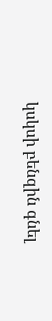կսկսի բենզին գնել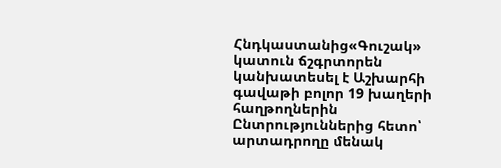Հնդկաստանից«Գուշակ» կատուն ճշգրտորեն կանխատեսել է Աշխարհի գավաթի բոլոր 19 խաղերի հաղթողներին Ընտրություններից հետո՝ արտադրողը մենակ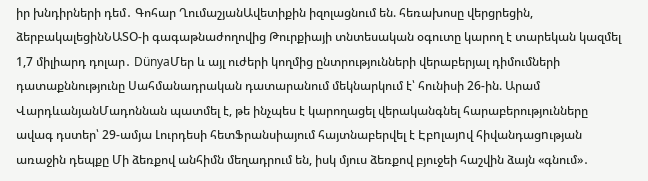իր խնդիրների դեմ․ Գոհար ՂումաշյանԱվետիքին իզոլացնում են. հեռախոսը վերցրեցին, ձերբակալեցինՆԱՏՕ-ի գագաթնաժողովից Թուրքիայի տնտեսական օգուտը կարող է տարեկան կազմել 1,7 միլիարդ դոլար․ DünyaՄեր և այլ ուժերի կողմից ընտրությունների վերաբերյալ դիմումների դատաքննությունը Սահմանադրական դատարանում մեկնարկում է՝ հունիսի 26-ին. Արամ ՎարդևանյանՄադոննան պատմել է, թե ինչպես է կարողացել վերականգնել հարաբերությունները ավագ դստեր՝ 29-ամյա Լուրդեսի հետՖրանսիայում հայտնաբերվել է Էբnլայnվ հիվանդացnւթյան առաջին դեպքը Մի ձեռքով անհիմն մեղադրում են, իսկ մյուս ձեռքով բյուջեի հաշվին ձայն «գնում»․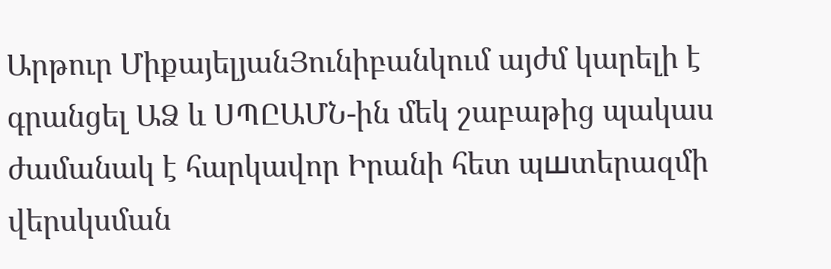Արթուր ՄիքայելյանՅունիբանկում այժմ կարելի է գրանցել ԱՁ և ՍՊԸԱՄՆ-ին մեկ շաբաթից պակաս ժամանակ է հարկավոր Իրանի հետ պшտերազմի վերսկսման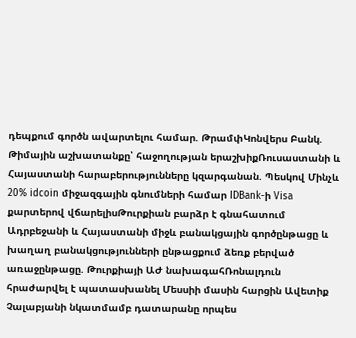դեպքում գործն ավարտելու համար. ԹրամփԿոնվերս Բանկ. Թիմային աշխատանքը՝ հաջողության երաշխիքՌուսաստանի և Հայաստանի հարաբերությունները կզարգանան. Պեսկով Մինչև 20% idcoin միջազգային գնումների համար IDBank-ի Visa քարտերով վճարելիսԹուրքիան բարձր է գնահատում Ադրբեջանի և Հայաստանի միջև բանակցային գործընթացը և խաղաղ բանակցությունների ընթացքում ձեռք բերված առաջընթացը. Թուրքիայի ԱԺ նախագահՌոնալդուն հրաժարվել է պատասխանել Մեսսիի մասին հարցին Ավետիք Չալաբյանի նկատմամբ դատարանը որպես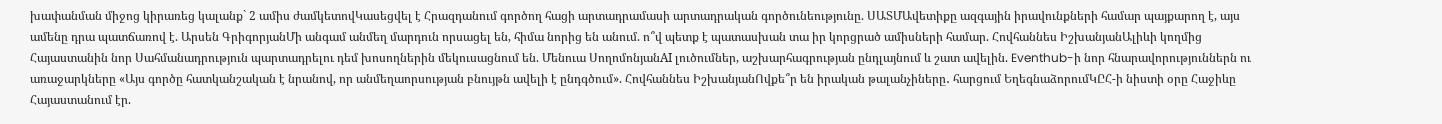խափանման միջոց կիրառեց կալանք` 2 ամիս ժամկետովԿասեցվել է Հրազդանում գործող հացի արտադրամասի արտադրական գործունեությունը. ՍԱՏՄԱվետիքը ազգային իրավունքների համար պայքարող է, այս ամենը դրա պատճառով է. Արսեն ԳրիգորյանՄի անգամ անմեղ մարդուն որսացել են, հիմա նորից են անում. ո՞վ պետք է պատասխան տա իր կորցրած ամիսների համար. Հովհաննես ԻշխանյանԱլիևի կողմից Հայաստանին նոր Սահմանադրություն պարտադրելու դեմ խոսողներին մեկուսացնում են. Մենուա ՍողոմոնյանAI լուծումներ, աշխարհագրության ընդլայնում և շատ ավելին. Eventhub-ի նոր հնարավորություններն ու առաջարկները «Այս գործը հատկանշական է նրանով, որ անմեղաորսության բնույթն ավելի է ընդգծում». Հովհաննես ԻշխանյանՈվքե՞ր են իրական թալանչիները․ հարցում ԵղեգնաձորումԿԸՀ-ի նիստի օրը Հաջիևը Հայաստանում էր.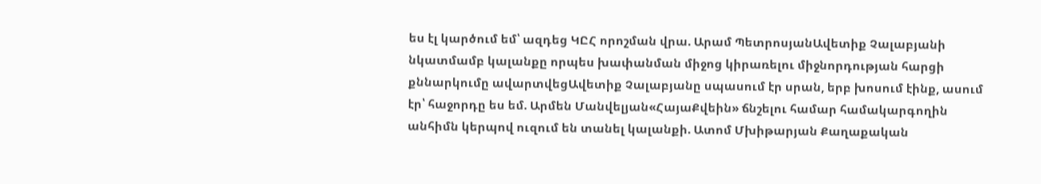ես էլ կարծում եմ՝ ազդեց ԿԸՀ որոշման վրա. Արամ ՊետրոսյանԱվետիք Չալաբյանի նկատմամբ կալանքը որպես խափանման միջոց կիրառելու միջնորդության հարցի քննարկումը ավարտվեցԱվետիք Չալաբյանը սպասում էր սրան, երբ խոսում էինք, ասում էր՝ հաջորդը ես եմ. Արմեն Մանվելյան«ՀայաՔվեին» ճնշելու համար համակարգողին անհիմն կերպով ուզում են տանել կալանքի. Ատոմ Մխիթարյան Քաղաքական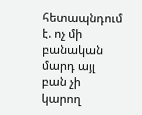հետապնդում է. ոչ մի բանական մարդ այլ բան չի կարող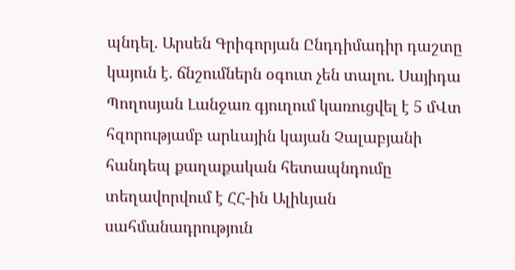պնդել. Արսեն Գրիգորյան Ընդդիմադիր դաշտը կայուն է. ճնշումներն օգուտ չեն տալու. Սայիդա Պողոսյան Լանջառ գյուղում կառուցվել է 5 մՎտ հզորությամբ արևային կայան Չալաբյանի հանդեպ քաղաքական հետապնդումը տեղավորվում է ՀՀ-ին Ալիևյան սահմանադրություն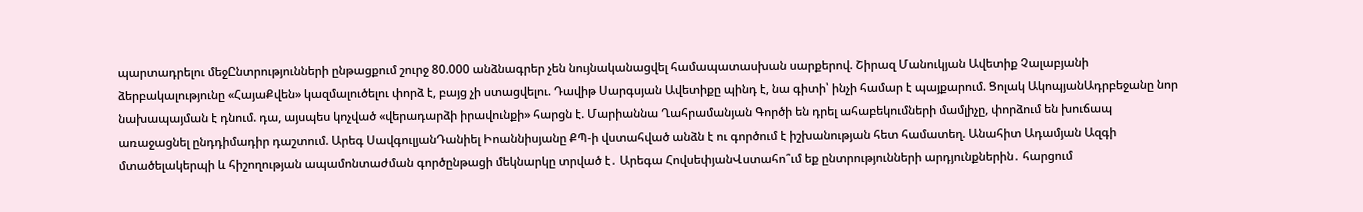պարտադրելու մեջԸնտրությունների ընթացքում շուրջ 80.000 անձնագրեր չեն նույնականացվել համապատասխան սարքերով. Շիրազ Մանուկյան Ավետիք Չալաբյանի ձերբակալությունը «ՀայաՔվեն» կազմալուծելու փորձ է, բայց չի ստացվելու. Դավիթ Սարգսյան Ավետիքը պինդ է, նա գիտի՝ ինչի համար է պայքարում. Ցոլակ ԱկոպյանԱդրբեջանը նոր նախապայման է դնում. դա, այսպես կոչված «վերադարձի իրավունքի» հարցն է. Մարիաննա Ղահրամանյան Գործի են դրել ահաբեկումների մամլիչը, փորձում են խուճապ առաջացնել ընդդիմադիր դաշտում. Արեգ ՍավգուլյանԴանիել Իոաննիսյանը ՔՊ-ի վստահված անձն է ու գործում է իշխանության հետ համատեղ. Անահիտ Ադամյան Ազգի մտածելակերպի և հիշողության ապամոնտաժման գործընթացի մեկնարկը տրված է․ Արեգա ՀովսեփյանՎստահո՞ւմ եք ընտրությունների արդյունքներին․ հարցում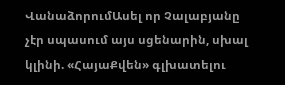ՎանաձորումԱսել որ Չալաբյանը չէր սպասում այս սցենարին, սխալ կլինի. «ՀայաՔվեն» գլխատելու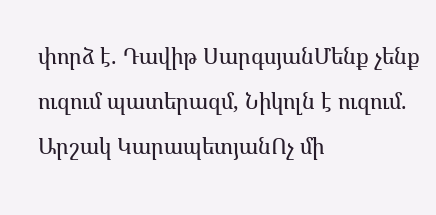փորձ է. Դավիթ ՍարգսյանՄենք չենք ուզում պատերազմ, Նիկոլն է ուզում. Արշակ ԿարապետյանՈչ մի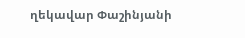ղեկավար Փաշինյանի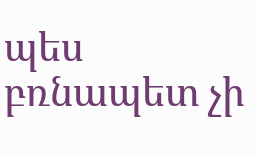պես բռնապետ չի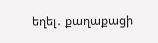եղել․ քաղաքացի